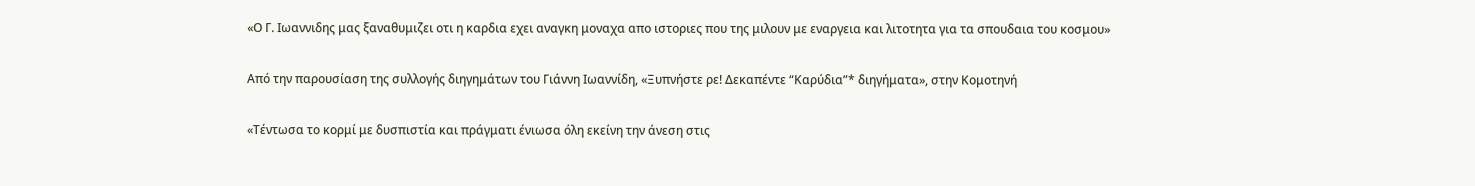«Ο Γ. Ιωαννιδης μας ξαναθυμιζει οτι η καρδια εχει αναγκη μοναχα απο ιστοριες που της μιλουν με εναργεια και λιτοτητα για τα σπουδαια του κοσμου»

Από την παρουσίαση της συλλογής διηγημάτων του Γιάννη Ιωαννίδη, «Ξυπνήστε ρε! Δεκαπέντε “Καρύδια”* διηγήματα», στην Κομοτηνή

«Τέντωσα το κορμί με δυσπιστία και πράγματι ένιωσα όλη εκείνη την άνεση στις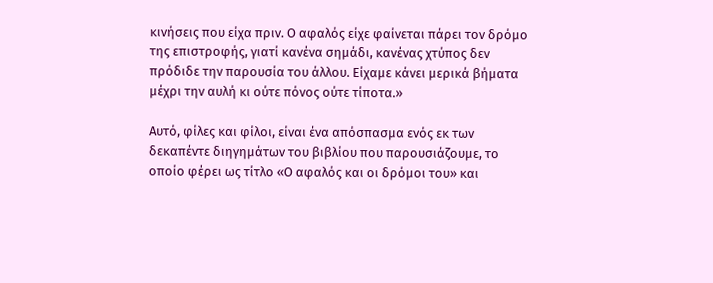κινήσεις που είχα πριν. Ο αφαλός είχε φαίνεται πάρει τον δρόμο της επιστροφής, γιατί κανένα σημάδι, κανένας χτύπος δεν πρόδιδε την παρουσία του άλλου. Είχαμε κάνει μερικά βήματα μέχρι την αυλή κι ούτε πόνος ούτε τίποτα.»

Αυτό, φίλες και φίλοι, είναι ένα απόσπασμα ενός εκ των δεκαπέντε διηγημάτων του βιβλίου που παρουσιάζουμε, το οποίο φέρει ως τίτλο «Ο αφαλός και οι δρόμοι του» και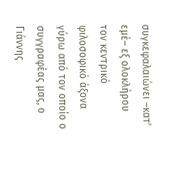συγκεφαλαιώνει –κατ’ εμέ– εξ ολοκλήρου τον κεντρικό φιλοσοφικό άξονα γύρω από τον οποίο ο συγγραφέας μας, ο Γιάννης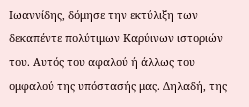Ιωαννίδης, δόμησε την εκτύλιξη των δεκαπέντε πολύτιμων Καρύινων ιστοριών του. Αυτός του αφαλού ή άλλως του ομφαλού της υπόστασής μας. Δηλαδή, της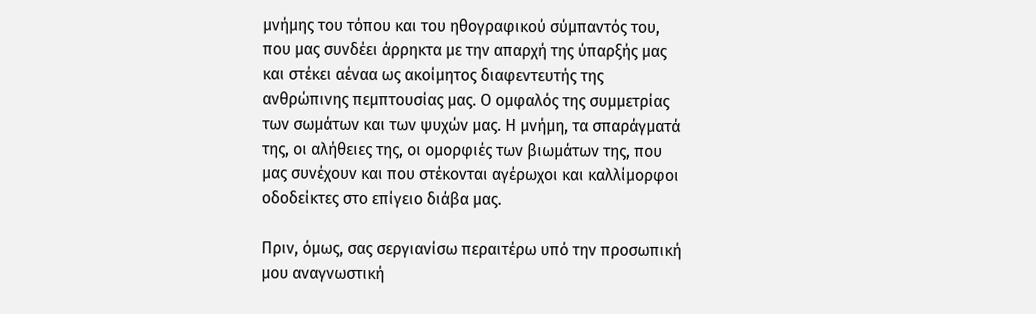μνήμης του τόπου και του ηθογραφικού σύμπαντός του, που μας συνδέει άρρηκτα με την απαρχή της ύπαρξής μας και στέκει αέναα ως ακοίμητος διαφεντευτής της ανθρώπινης πεμπτουσίας μας. Ο ομφαλός της συμμετρίας των σωμάτων και των ψυχών μας. Η μνήμη, τα σπαράγματά της, οι αλήθειες της, οι ομορφιές των βιωμάτων της, που μας συνέχουν και που στέκονται αγέρωχοι και καλλίμορφοι οδοδείκτες στο επίγειο διάβα μας.

Πριν, όμως, σας σεργιανίσω περαιτέρω υπό την προσωπική μου αναγνωστική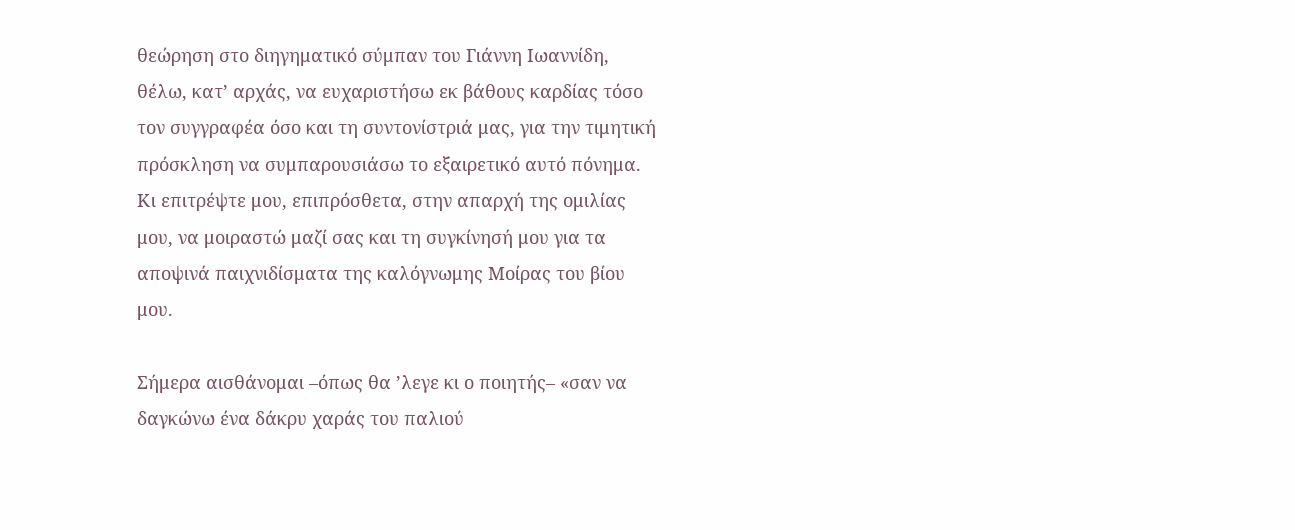θεώρηση στο διηγηματικό σύμπαν του Γιάννη Ιωαννίδη, θέλω, κατ’ αρχάς, να ευχαριστήσω εκ βάθους καρδίας τόσο τον συγγραφέα όσο και τη συντονίστριά μας, για την τιμητική πρόσκληση να συμπαρουσιάσω το εξαιρετικό αυτό πόνημα. Κι επιτρέψτε μου, επιπρόσθετα, στην απαρχή της ομιλίας μου, να μοιραστώ μαζί σας και τη συγκίνησή μου για τα αποψινά παιχνιδίσματα της καλόγνωμης Μοίρας του βίου μου.

Σήμερα αισθάνομαι –όπως θα ’λεγε κι ο ποιητής– «σαν να δαγκώνω ένα δάκρυ χαράς του παλιού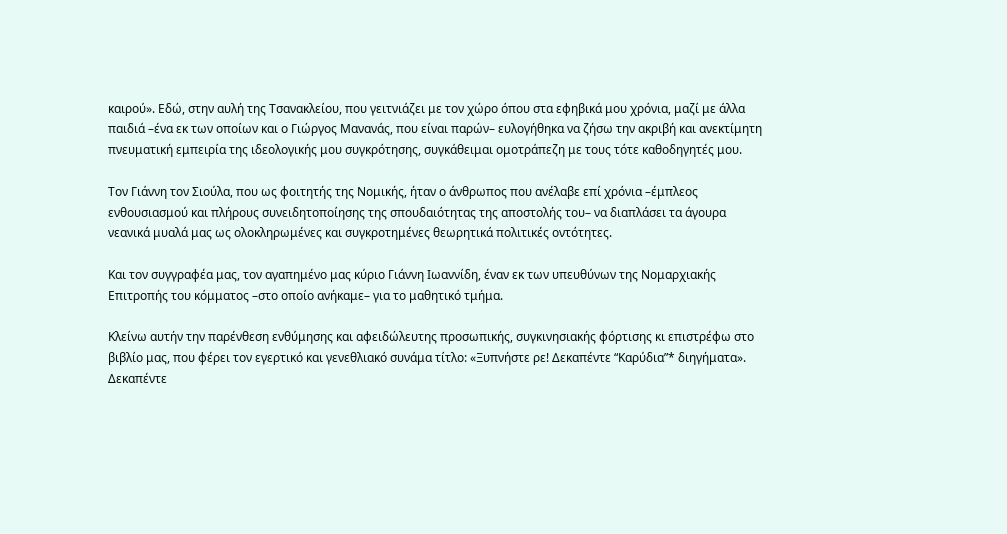καιρού». Εδώ, στην αυλή της Τσανακλείου, που γειτνιάζει με τον χώρο όπου στα εφηβικά μου χρόνια, μαζί με άλλα παιδιά –ένα εκ των οποίων και ο Γιώργος Μανανάς, που είναι παρών– ευλογήθηκα να ζήσω την ακριβή και ανεκτίμητη πνευματική εμπειρία της ιδεολογικής μου συγκρότησης, συγκάθειμαι ομοτράπεζη με τους τότε καθοδηγητές μου.

Τον Γιάννη τον Σιούλα, που ως φοιτητής της Νομικής, ήταν ο άνθρωπος που ανέλαβε επί χρόνια –έμπλεος ενθουσιασμού και πλήρους συνειδητοποίησης της σπουδαιότητας της αποστολής του– να διαπλάσει τα άγουρα νεανικά μυαλά μας ως ολοκληρωμένες και συγκροτημένες θεωρητικά πολιτικές οντότητες.

Και τον συγγραφέα μας, τον αγαπημένο μας κύριο Γιάννη Ιωαννίδη, έναν εκ των υπευθύνων της Νομαρχιακής Επιτροπής του κόμματος –στο οποίο ανήκαμε– για το μαθητικό τμήμα.

Κλείνω αυτήν την παρένθεση ενθύμησης και αφειδώλευτης προσωπικής, συγκινησιακής φόρτισης κι επιστρέφω στο βιβλίο μας, που φέρει τον εγερτικό και γενεθλιακό συνάμα τίτλο: «Ξυπνήστε ρε! Δεκαπέντε “Καρύδια”* διηγήματα». Δεκαπέντε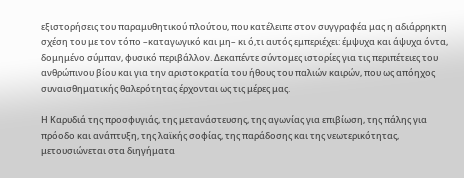εξιστορήσεις του παραμυθητικού πλούτου, που κατέλειπε στον συγγραφέα μας η αδιάρρηκτη σχέση του με τον τόπο –καταγωγικό και μη– κι ό,τι αυτός εμπεριέχει: έμψυχα και άψυχα όντα, δομημένο σύμπαν, φυσικό περιβάλλον. Δεκαπέντε σύντομες ιστορίες για τις περιπέτειες του ανθρώπινου βίου και για την αριστοκρατία του ήθους του παλιών καιρών, που ως απόηχος συναισθηματικής θαλερότητας έρχονται ως τις μέρες μας.

Η Καρυδιά της προσφυγιάς, της μετανάστευσης, της αγωνίας για επιβίωση, της πάλης για πρόοδο και ανάπτυξη, της λαϊκής σοφίας, της παράδοσης και της νεωτερικότητας, μετουσιώνεται στα διηγήματα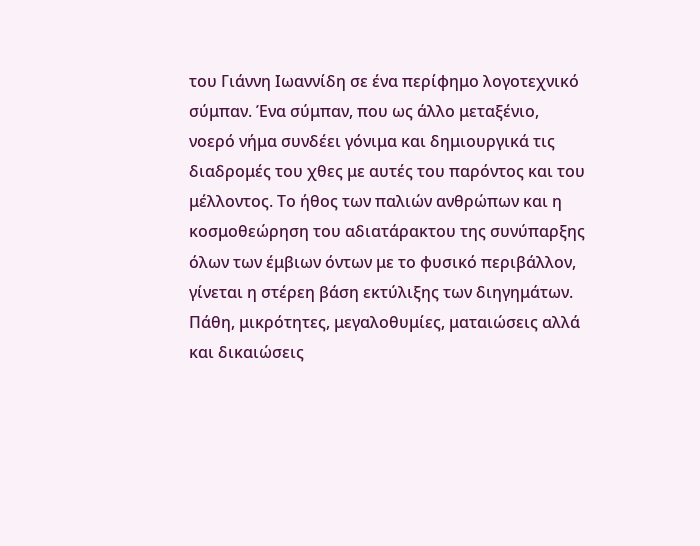του Γιάννη Ιωαννίδη σε ένα περίφημο λογοτεχνικό σύμπαν. Ένα σύμπαν, που ως άλλο μεταξένιο, νοερό νήμα συνδέει γόνιμα και δημιουργικά τις διαδρομές του χθες με αυτές του παρόντος και του μέλλοντος. Το ήθος των παλιών ανθρώπων και η κοσμοθεώρηση του αδιατάρακτου της συνύπαρξης όλων των έμβιων όντων με το φυσικό περιβάλλον, γίνεται η στέρεη βάση εκτύλιξης των διηγημάτων. Πάθη, μικρότητες, μεγαλοθυμίες, ματαιώσεις αλλά και δικαιώσεις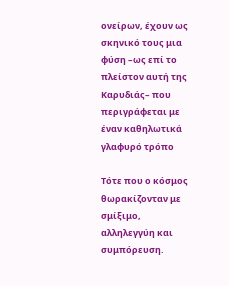ονείρων, έχουν ως σκηνικό τους μια φύση –ως επί το πλείστον αυτή της Καρυδιάς– που περιγράφεται με έναν καθηλωτικά γλαφυρό τρόπο

Τότε που ο κόσμος θωρακίζονταν με σμίξιμο, αλληλεγγύη και συμπόρευση.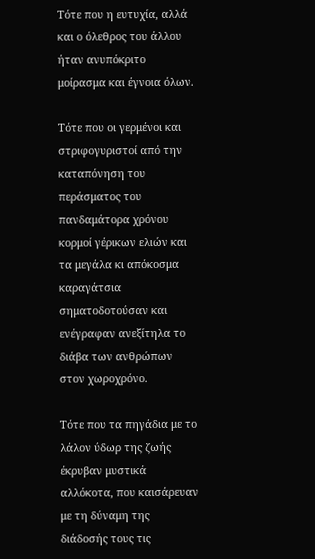Τότε που η ευτυχία, αλλά και ο όλεθρος του άλλου ήταν ανυπόκριτο μοίρασμα και έγνοια όλων.

Τότε που οι γερμένοι και στριφογυριστοί από την καταπόνηση του περάσματος του πανδαμάτορα χρόνου κορμοί γέρικων ελιών και τα μεγάλα κι απόκοσμα καραγάτσια σηματοδοτούσαν και ενέγραφαν ανεξίτηλα το διάβα των ανθρώπων στον χωροχρόνο.

Τότε που τα πηγάδια με το λάλον ύδωρ της ζωής έκρυβαν μυστικά αλλόκοτα, που καισάρευαν με τη δύναμη της διάδοσής τους τις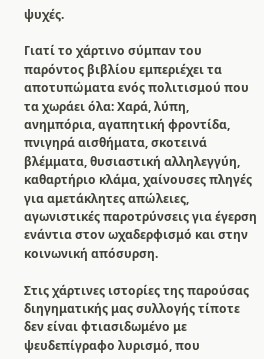ψυχές.

Γιατί το χάρτινο σύμπαν του παρόντος βιβλίου εμπεριέχει τα αποτυπώματα ενός πολιτισμού που τα χωράει όλα: Χαρά, λύπη, ανημπόρια, αγαπητική φροντίδα, πνιγηρά αισθήματα, σκοτεινά βλέμματα, θυσιαστική αλληλεγγύη, καθαρτήριο κλάμα, χαίνουσες πληγές για αμετάκλητες απώλειες, αγωνιστικές παροτρύνσεις για έγερση ενάντια στον ωχαδερφισμό και στην κοινωνική απόσυρση.

Στις χάρτινες ιστορίες της παρούσας διηγηματικής μας συλλογής τίποτε δεν είναι φτιασιδωμένο με ψευδεπίγραφο λυρισμό, που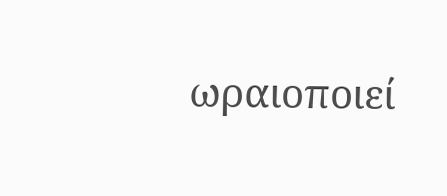ωραιοποιεί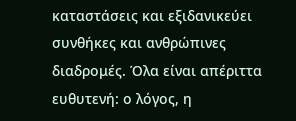καταστάσεις και εξιδανικεύει συνθήκες και ανθρώπινες διαδρομές. Όλα είναι απέριττα ευθυτενή: ο λόγος, η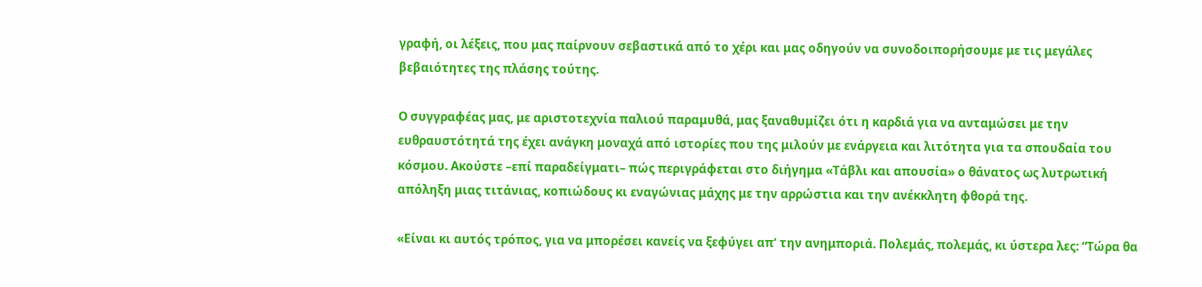γραφή, οι λέξεις, που μας παίρνουν σεβαστικά από το χέρι και μας οδηγούν να συνοδοιπορήσουμε με τις μεγάλες βεβαιότητες της πλάσης τούτης.

Ο συγγραφέας μας, με αριστοτεχνία παλιού παραμυθά, μας ξαναθυμίζει ότι η καρδιά για να ανταμώσει με την ευθραυστότητά της έχει ανάγκη μοναχά από ιστορίες που της μιλούν με ενάργεια και λιτότητα για τα σπουδαία του κόσμου. Ακούστε –επί παραδείγματι– πώς περιγράφεται στο διήγημα «Τάβλι και απουσία» ο θάνατος ως λυτρωτική απόληξη μιας τιτάνιας, κοπιώδους κι εναγώνιας μάχης με την αρρώστια και την ανέκκλητη φθορά της.

«Είναι κι αυτός τρόπος, για να μπορέσει κανείς να ξεφύγει απ’ την ανημποριά. Πολεμάς, πολεμάς, κι ύστερα λες: “Τώρα θα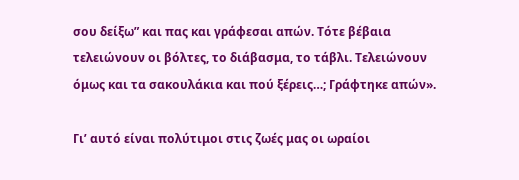σου δείξω” και πας και γράφεσαι απών. Τότε βέβαια τελειώνουν οι βόλτες, το διάβασμα, το τάβλι. Τελειώνουν όμως και τα σακουλάκια και πού ξέρεις…; Γράφτηκε απών».

Γι’ αυτό είναι πολύτιμοι στις ζωές μας οι ωραίοι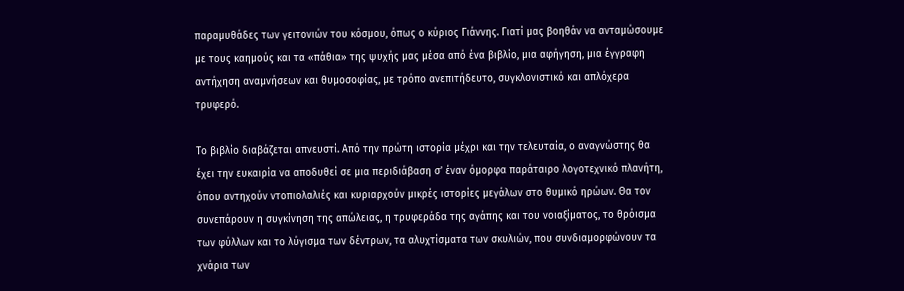παραμυθάδες των γειτονιών του κόσμου, όπως ο κύριος Γιάννης. Γιατί μας βοηθάν να ανταμώσουμε με τους καημούς και τα «πάθια» της ψυχής μας μέσα από ένα βιβλίο, μια αφήγηση, μια έγγραφη αντήχηση αναμνήσεων και θυμοσοφίας, με τρόπο ανεπιτήδευτο, συγκλονιστικό και απλόχερα τρυφερό.

Το βιβλίο διαβάζεται απνευστί. Από την πρώτη ιστορία μέχρι και την τελευταία, ο αναγνώστης θα έχει την ευκαιρία να αποδυθεί σε μια περιδιάβαση σ’ έναν όμορφα παράταιρο λογοτεχνικό πλανήτη, όπου αντηχούν ντοπιολαλιές και κυριαρχούν μικρές ιστορίες μεγάλων στο θυμικό ηρώων. Θα τον συνεπάρουν η συγκίνηση της απώλειας, η τρυφεράδα της αγάπης και του νοιαξίματος, το θρόισμα των φύλλων και το λύγισμα των δέντρων, τα αλυχτίσματα των σκυλιών, που συνδιαμορφώνουν τα χνάρια των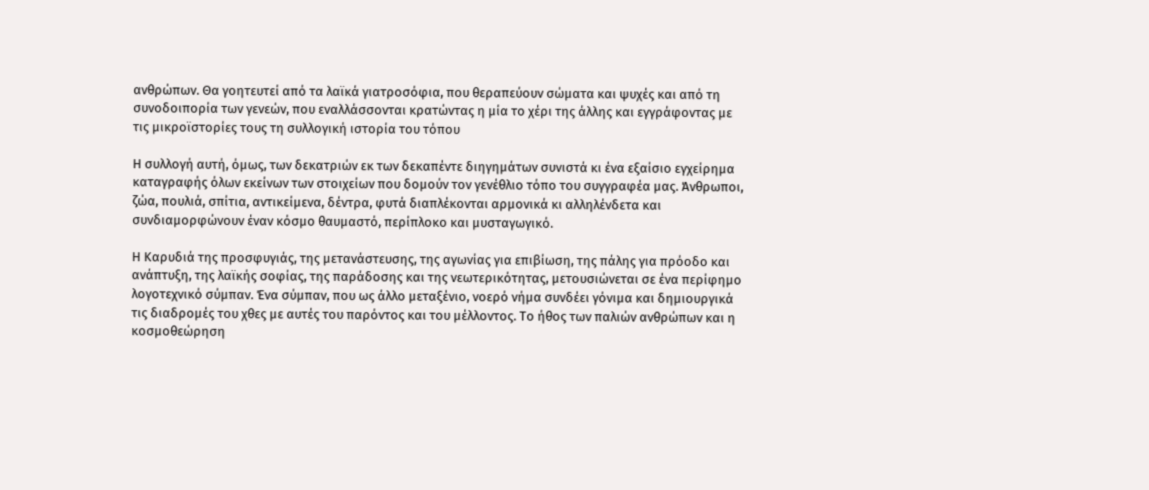ανθρώπων. Θα γοητευτεί από τα λαϊκά γιατροσόφια, που θεραπεύουν σώματα και ψυχές και από τη συνοδοιπορία των γενεών, που εναλλάσσονται κρατώντας η μία το χέρι της άλλης και εγγράφοντας με τις μικροϊστορίες τους τη συλλογική ιστορία του τόπου

Η συλλογή αυτή, όμως, των δεκατριών εκ των δεκαπέντε διηγημάτων συνιστά κι ένα εξαίσιο εγχείρημα καταγραφής όλων εκείνων των στοιχείων που δομούν τον γενέθλιο τόπο του συγγραφέα μας. Άνθρωποι, ζώα, πουλιά, σπίτια, αντικείμενα, δέντρα, φυτά διαπλέκονται αρμονικά κι αλληλένδετα και συνδιαμορφώνουν έναν κόσμο θαυμαστό, περίπλοκο και μυσταγωγικό.

Η Καρυδιά της προσφυγιάς, της μετανάστευσης, της αγωνίας για επιβίωση, της πάλης για πρόοδο και ανάπτυξη, της λαϊκής σοφίας, της παράδοσης και της νεωτερικότητας, μετουσιώνεται σε ένα περίφημο λογοτεχνικό σύμπαν. Ένα σύμπαν, που ως άλλο μεταξένιο, νοερό νήμα συνδέει γόνιμα και δημιουργικά τις διαδρομές του χθες με αυτές του παρόντος και του μέλλοντος. Το ήθος των παλιών ανθρώπων και η κοσμοθεώρηση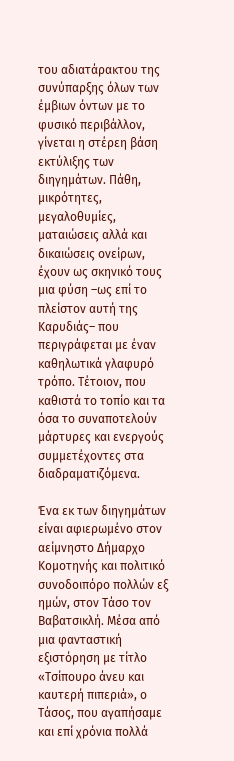του αδιατάρακτου της συνύπαρξης όλων των έμβιων όντων με το φυσικό περιβάλλον, γίνεται η στέρεη βάση εκτύλιξης των διηγημάτων. Πάθη, μικρότητες, μεγαλοθυμίες, ματαιώσεις αλλά και δικαιώσεις ονείρων, έχουν ως σκηνικό τους μια φύση –ως επί το πλείστον αυτή της Καρυδιάς– που περιγράφεται με έναν καθηλωτικά γλαφυρό τρόπο. Τέτοιον, που καθιστά το τοπίο και τα όσα το συναποτελούν μάρτυρες και ενεργούς συμμετέχοντες στα διαδραματιζόμενα.

Ένα εκ των διηγημάτων είναι αφιερωμένο στον αείμνηστο Δήμαρχο Κομοτηνής και πολιτικό συνοδοιπόρο πολλών εξ ημών, στον Τάσο τον Βαβατσικλή. Μέσα από μια φανταστική εξιστόρηση με τίτλο «Τσίπουρο άνευ και καυτερή πιπεριά», ο Τάσος, που αγαπήσαμε και επί χρόνια πολλά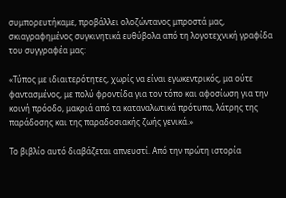συμπορευτήκαμε, προβάλλει ολοζώντανος μπροστά μας, σκιαγραφημένος συγκινητικά ευθύβολα από τη λογοτεχνική γραφίδα του συγγραφέα μας:

«Τύπος με ιδιαιτερότητες, χωρίς να είναι εγωκεντρικός, μα ούτε φαντασμένος, με πολύ φροντίδα για τον τόπο και αφοσίωση για την κοινή πρόοδο, μακριά από τα καταναλωτικά πρότυπα, λάτρης της παράδοσης και της παραδοσιακής ζωής γενικά.»

Το βιβλίο αυτό διαβάζεται απνευστί. Από την πρώτη ιστορία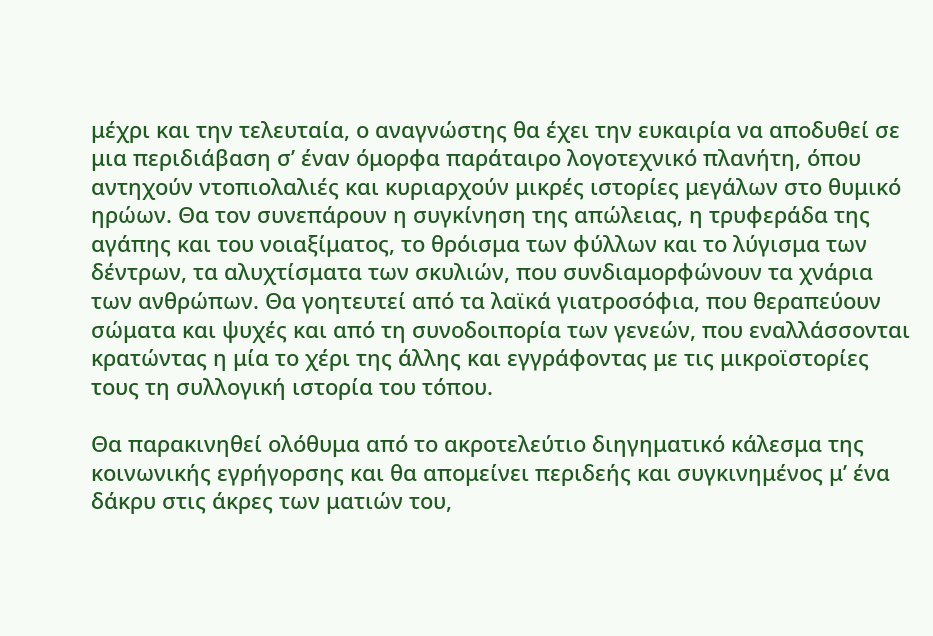μέχρι και την τελευταία, ο αναγνώστης θα έχει την ευκαιρία να αποδυθεί σε μια περιδιάβαση σ’ έναν όμορφα παράταιρο λογοτεχνικό πλανήτη, όπου αντηχούν ντοπιολαλιές και κυριαρχούν μικρές ιστορίες μεγάλων στο θυμικό ηρώων. Θα τον συνεπάρουν η συγκίνηση της απώλειας, η τρυφεράδα της αγάπης και του νοιαξίματος, το θρόισμα των φύλλων και το λύγισμα των δέντρων, τα αλυχτίσματα των σκυλιών, που συνδιαμορφώνουν τα χνάρια των ανθρώπων. Θα γοητευτεί από τα λαϊκά γιατροσόφια, που θεραπεύουν σώματα και ψυχές και από τη συνοδοιπορία των γενεών, που εναλλάσσονται κρατώντας η μία το χέρι της άλλης και εγγράφοντας με τις μικροϊστορίες τους τη συλλογική ιστορία του τόπου.

Θα παρακινηθεί ολόθυμα από το ακροτελεύτιο διηγηματικό κάλεσμα της κοινωνικής εγρήγορσης και θα απομείνει περιδεής και συγκινημένος μ’ ένα δάκρυ στις άκρες των ματιών του,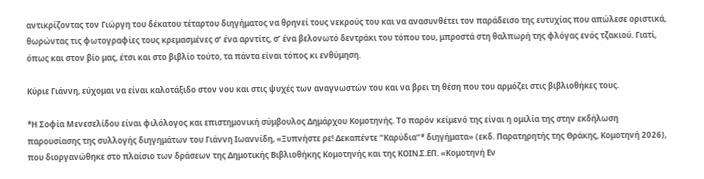αντικρίζοντας τον Γιώργη του δέκατου τέταρτου διηγήματος να θρηνεί τους νεκρούς του και να ανασυνθέτει τον παράδεισο της ευτυχίας που απώλεσε οριστικά, θωρώντας τις φωτογραφίες τους κρεμασμένες σ’ ένα αρντίτς, σ’ ένα βελονωτό δεντράκι του τόπου του, μπροστά στη θαλπωρή της φλόγας ενός τζακιού. Γιατί, όπως και στον βίο μας, έτσι και στο βιβλίο τούτο, τα πάντα είναι τόπος κι ενθύμηση.

Κύριε Γιάννη, εύχομαι να είναι καλοτάξιδο στον νου και στις ψυχές των αναγνωστών του και να βρει τη θέση που του αρμόζει στις βιβλιοθήκες τους.

*Η Σοφία Μενεσελίδου είναι φιλόλογος και επιστημονική σύμβουλος Δημάρχου Κομοτηνής. Το παρόν κείμενό της είναι η ομιλία της στην εκδήλωση παρουσίασης της συλλογής διηγημάτων του Γιάννη Ιωαννίδη, «Ξυπνήστε ρε! Δεκαπέντε “Καρύδια”* διηγήματα» (εκδ. Παρατηρητής της Θράκης, Κομοτηνή 2026), που διοργανώθηκε στο πλαίσιο των δράσεων της Δημοτικής Βιβλιοθήκης Κομοτηνής και της ΚΟΙΝ.Σ.ΕΠ. «Κομοτηνή Εν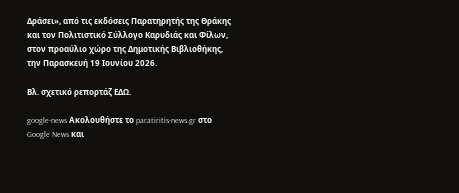Δράσει», από τις εκδόσεις Παρατηρητής της Θράκης και τον Πολιτιστικό Σύλλογο Καρυδιάς και Φίλων, στον προαύλιο χώρο της Δημοτικής Βιβλιοθήκης, την Παρασκευή 19 Ιουνίου 2026.

Βλ. σχετικό ρεπορτάζ ΕΔΩ.

google-news Ακολουθήστε το paratiritis-news.gr στο Google News και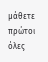μάθετε πρώτοι όλες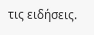τις ειδήσεις.